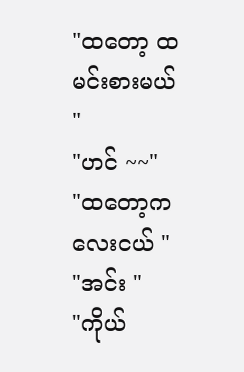"ထတော့ ထမင်းစားမယ် "
"ဟင် ~~"
"ထတော့ကလေးငယ် "
"အင်း "
"ကိုယ်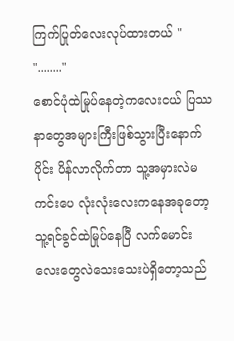ကြက်ပြုတ်လေးလုပ်ထားတယ် "
"........"
စောင်ပုံထဲမြုပ်နေတဲ့ကလေးငယ် ပြဿနာတွေအများကြီးဖြစ်သွားပြီးနောက်ပိုင်း ပိန်လာလိုက်တာ သူ့အမှားလဲမကင်းပေ လုံးလုံးလေးကနေအခုတော့ သူ့ရင်ခွင်ထဲမြုပ်နေပြီ လက်မောင်းလေးတွေလဲသေးသေးပဲရှိတော့သည်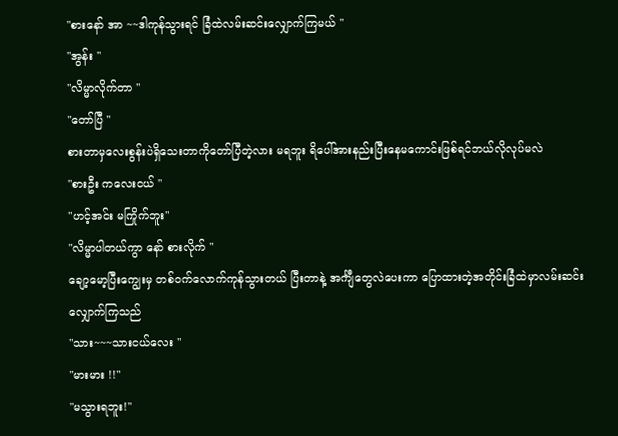"စားနော် အာ ~~ဒါကုန်သွားရင် ခြံထဲလမ်းဆင်းလျှောက်ကြမယ် "
"အွန်း "
"လိမ္မာလိုက်တာ "
"တော်ပြီ "
စားတာမှလေးစွန်းပဲရှိသေးတာကိုတော်ပြီတဲ့လား မရဘူး ရိပေါ်အားနည်းပြီးနေမကောင်းဖြစ်ရင်ဘယ်လိုလုပ်မလဲ
"စားဦး ကလေးငယ် "
"ဟင့်အင်း မကြိုက်ဘူး"
"လိမ္မာပါတယ်ကွာ နော် စားလိုက် "
ချော့မော့ပြီးကျွေးမှ တစ်ဝက်လောက်ကုန်သွားတယ် ပြီးတာနဲ့ အင်္ကျီတွေလဲပေးကာ ပြောထားတဲ့အတိုင်းခြံထဲမှာလမ်းဆင်းလျှောက်ကြသည်
"သား~~~သားငယ်လေး "
"မားမား !!"
"မသွားရဘူး!"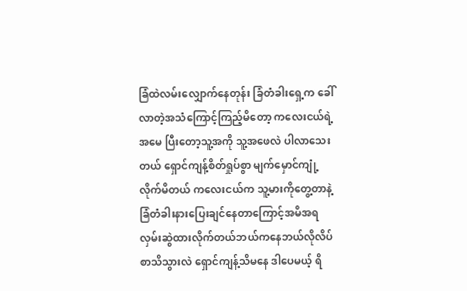ခြံထဲလမ်းလျှောက်နေတုန်း ခြံတံခါးရှေ့က ခေါ်လာတဲ့အသံကြောင့်ကြည့်မိတော့ ကလေးငယ်ရဲ့အမေ ပြီးတော့သူ့အကို သူ့အဖေလဲ ပါလာသေးတယ် ရှောင်ကျန့်စိတ်ရှုပ်စွာ မျက်မှောင်ကျုံ့ လိုက်မိတယ် ကလေးငယ်က သူ့မားကိုတွေ့တာနဲ့ခြံတံခါးနားပြေးချင်နေတာကြောင့်အမိအရလှမ်းဆွဲထားလိုက်တယ်ဘယ်ကနေဘယ်လိုလိပ်စာသိသွားလဲ ရှောင်ကျန့်သိမနေ ဒါပေမယ့် ရိ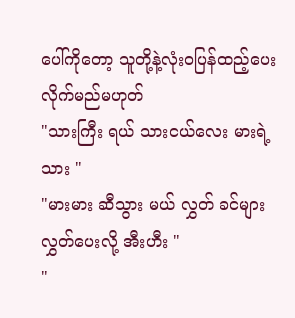ပေါ်ကိုတော့ သူတို့နဲ့လုံးဝပြန်ထည့်ပေးလိုက်မည်မဟုတ်
"သားကြီး ရယ် သားငယ်လေး မားရဲ့သား "
"မားမား ဆီသွား မယ် လွှတ် ခင်များလွှတ်ပေးလို့ အီးဟီး "
"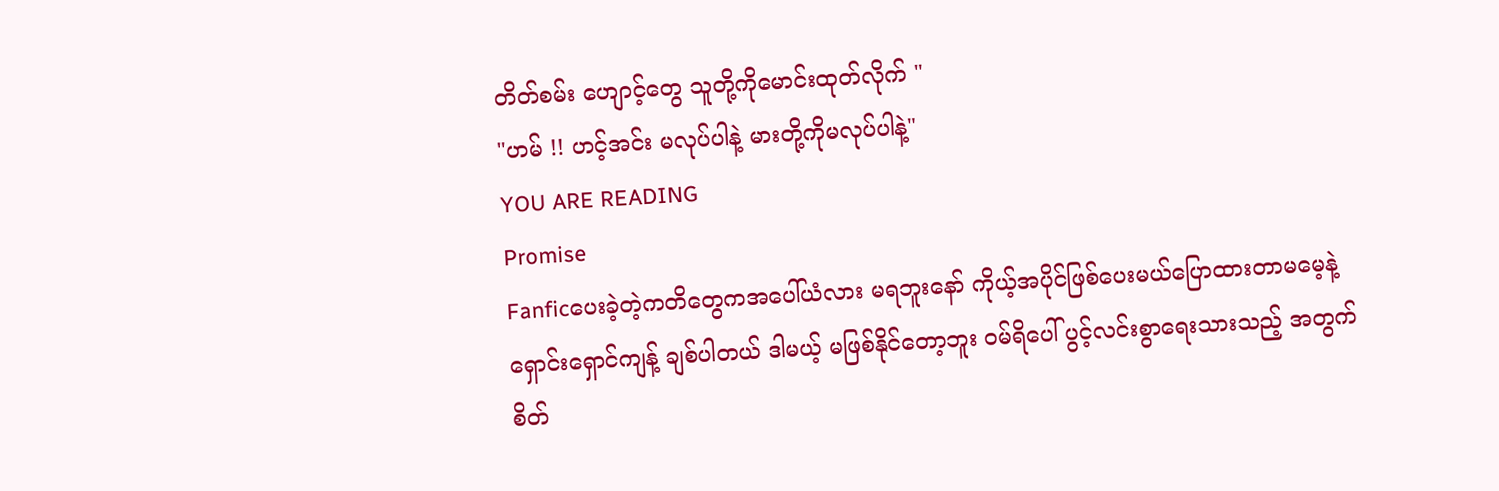တိတ်စမ်း ဟျောင့်တွေ သူတို့ကိုမောင်းထုတ်လိုက် "
"ဟမ် !! ဟင့်အင်း မလုပ်ပါနဲ့ မားတို့ကိုမလုပ်ပါနဲ့"
YOU ARE READING
Promise
Fanficပေးခဲ့တဲ့ကတိတွေကအပေါ်ယံလား မရဘူးနော် ကိုယ့်အပိုင်ဖြစ်ပေးမယ်ပြောထားတာမမေ့နဲ့ ရှောင်းရှောင်ကျန့် ချစ်ပါတယ် ဒါမယ့် မဖြစ်နိုင်တော့ဘူး ဝမ်ရိပေါ် ပွင့်လင်းစွာရေးသားသည့် အတွက် စိတ်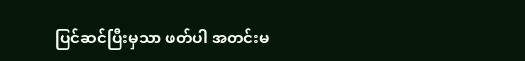ပြင်ဆင်ပြီးမှသာ ဖတ်ပါ အတင်းမ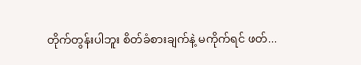တိုက်တွန်းပါဘူး စိတ်ခံစားချက်နဲ့ မကိုက်ရင် ဖတ်...